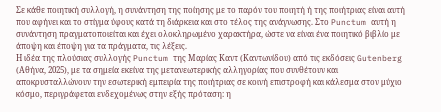Σε κάθε ποιητική συλλογή, η συνάντηση της ποίησης με το παρόν του ποιητή ή της ποιήτριας είναι αυτή που αφήνει και το στίγμα ύφους κατά τη διάρκεια και στο τέλος της ανάγνωσης. Στο Punctum αυτή η συνάντηση πραγματοποιείται και έχει ολοκληρωμένο χαρακτήρα, ώστε να είναι ένα ποιητικό βιβλίο με άποψη και έποψη για τα πράγματα, τις λέξεις.
Η ιδέα της πλούσιας συλλογής Punctum της Μαρίας Καντ (Καντωνίδου) από τις εκδόσεις Gutenberg (Αθήνα, 2025), με τα σημεία εκείνα της μετανεωτερικής αλληγορίας που συνθέτουν και αποκρυσταλλώνουν την εσωτερική εμπειρία της ποιήτριας σε κοινή επιστροφή και κάλεσμα στον μύχιο κόσμο, περιγράφεται ενδεχομένως στην εξής πρόταση: η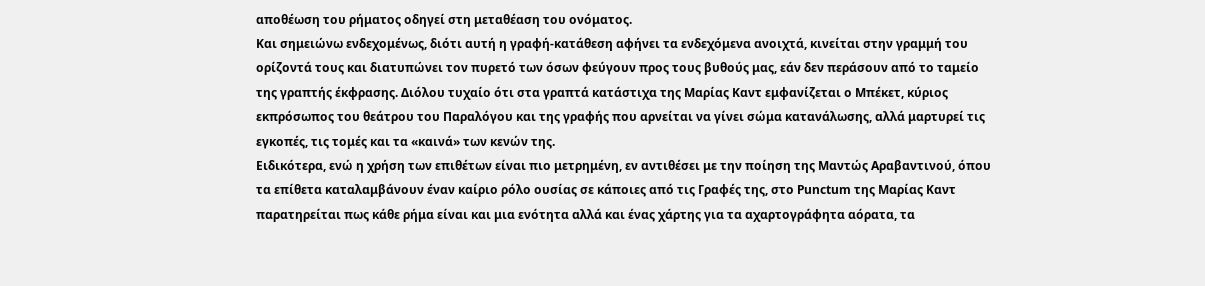αποθέωση του ρήματος οδηγεί στη μεταθέαση του ονόματος.
Και σημειώνω ενδεχομένως, διότι αυτή η γραφή-κατάθεση αφήνει τα ενδεχόμενα ανοιχτά, κινείται στην γραμμή του ορίζοντά τους και διατυπώνει τον πυρετό των όσων φεύγουν προς τους βυθούς μας, εάν δεν περάσουν από το ταμείο της γραπτής έκφρασης. Διόλου τυχαίο ότι στα γραπτά κατάστιχα της Μαρίας Καντ εμφανίζεται ο Μπέκετ, κύριος εκπρόσωπος του θεάτρου του Παραλόγου και της γραφής που αρνείται να γίνει σώμα κατανάλωσης, αλλά μαρτυρεί τις εγκοπές, τις τομές και τα «καινά» των κενών της.
Ειδικότερα, ενώ η χρήση των επιθέτων είναι πιο μετρημένη, εν αντιθέσει με την ποίηση της Μαντώς Αραβαντινού, όπου τα επίθετα καταλαμβάνουν έναν καίριο ρόλο ουσίας σε κάποιες από τις Γραφές της, στο Punctum της Μαρίας Καντ παρατηρείται πως κάθε ρήμα είναι και μια ενότητα αλλά και ένας χάρτης για τα αχαρτογράφητα αόρατα, τα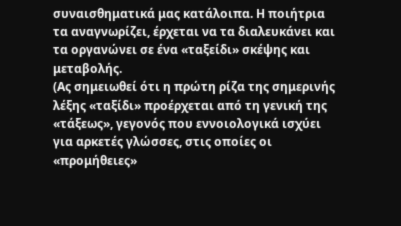συναισθηματικά μας κατάλοιπα. Η ποιήτρια τα αναγνωρίζει, έρχεται να τα διαλευκάνει και τα οργανώνει σε ένα «ταξείδι» σκέψης και μεταβολής.
(Ας σημειωθεί ότι η πρώτη ρίζα της σημερινής λέξης «ταξίδι» προέρχεται από τη γενική της «τάξεως», γεγονός που εννοιολογικά ισχύει για αρκετές γλώσσες, στις οποίες οι «προμήθειες»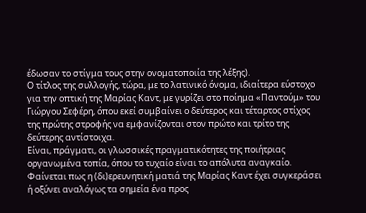έδωσαν το στίγμα τους στην ονοματοποιία της λέξης).
Ο τίτλος της συλλογής, τώρα, με το λατινικό όνομα, ιδιαίτερα εύστοχο για την οπτική της Μαρίας Καντ, με γυρίζει στο ποίημα «Παντούμ» του Γιώργου Σεφέρη, όπου εκεί συμβαίνει ο δεύτερος και τέταρτος στίχος της πρώτης στροφής να εμφανίζονται στον πρώτο και τρίτο της δεύτερης αντίστοιχα.
Είναι, πράγματι, οι γλωσσικές πραγματικότητες της ποιήτριας οργανωμένα τοπία, όπου το τυχαίο είναι το απόλυτα αναγκαίο. Φαίνεται πως η (δι)ερευνητική ματιά της Μαρίας Καντ έχει συγκεράσει ή οξύνει αναλόγως τα σημεία ένα προς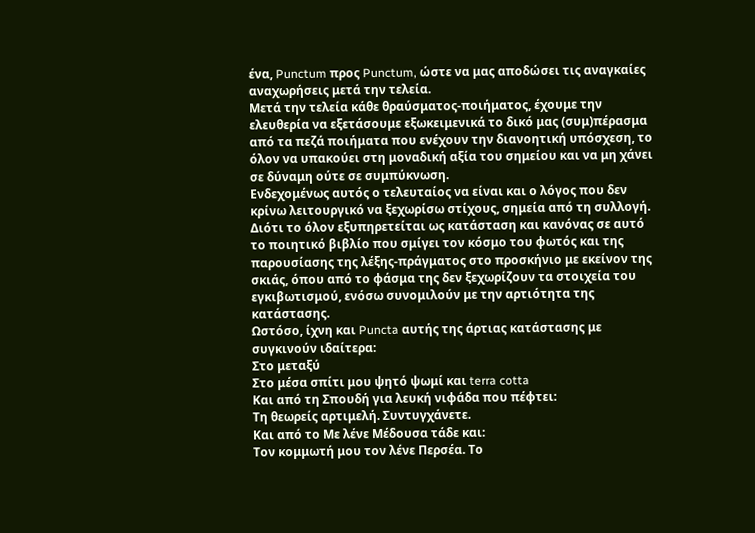ένα, Punctum προς Punctum, ώστε να μας αποδώσει τις αναγκαίες αναχωρήσεις μετά την τελεία.
Μετά την τελεία κάθε θραύσματος-ποιήματος, έχουμε την ελευθερία να εξετάσουμε εξωκειμενικά το δικό μας (συμ)πέρασμα από τα πεζά ποιήματα που ενέχουν την διανοητική υπόσχεση, το όλον να υπακούει στη μοναδική αξία του σημείου και να μη χάνει σε δύναμη ούτε σε συμπύκνωση.
Ενδεχομένως αυτός ο τελευταίος να είναι και ο λόγος που δεν κρίνω λειτουργικό να ξεχωρίσω στίχους, σημεία από τη συλλογή. Διότι το όλον εξυπηρετείται ως κατάσταση και κανόνας σε αυτό το ποιητικό βιβλίο που σμίγει τον κόσμο του φωτός και της παρουσίασης της λέξης-πράγματος στο προσκήνιο με εκείνον της σκιάς, όπου από το φάσμα της δεν ξεχωρίζουν τα στοιχεία του εγκιβωτισμού, ενόσω συνομιλούν με την αρτιότητα της κατάστασης.
Ωστόσο, ίχνη και Puncta αυτής της άρτιας κατάστασης με συγκινούν ιδαίτερα:
Στο μεταξύ
Στο μέσα σπίτι μου ψητό ψωμί και terra cotta
Και από τη Σπουδή για λευκή νιφάδα που πέφτει:
Τη θεωρείς αρτιμελή. Συντυγχάνετε.
Και από το Με λένε Μέδουσα τάδε και:
Τον κομμωτή μου τον λένε Περσέα. Το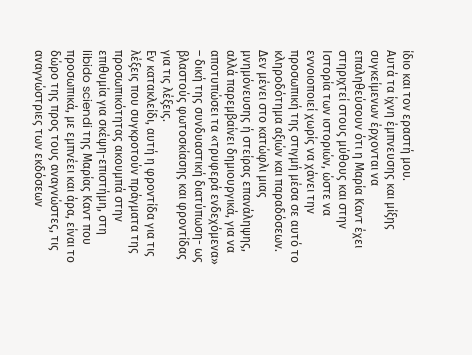ίδιο και τον εραστή μου.
Αυτά τα ίχνη έμπνευσης και μίξης συγκείμενων έρχονται να επαληθεύσουν ότι η Μαρία Καντ έχει στηριχτεί στους μύθους και στην Ιστορία των ιστοριών, ώστε να εννοιοποιεί χωρίς να χάνει την προσωπική της στιγμή μέσα σε αυτό το κληροδότημα αξιών και παραδόσεων. Δεν μένει στο κατώφλι μιας μνημόνευσης ή στείρας επανάληψης, αλλά παρεμβαίνει δημιουργικά, για να αποτυπώσει τα «τρυφερά ενδεχόμενα» – δική της συνδυαστική διατύπωση- ως βλαστούς φωτοσκίασης και φροντίδας για τις λέξεις.
Εν κατακλείδι, αυτή η φροντίδα για τις λέξεις που συγκροτούν πράγματα της προσωπικότητας ακουμπά στην επιθυμία για σκέψη-επιστήμη, στη libido sciendi της Μαρίας Καντ που προσωπικά, με εμπνέει και άρα, είναι το δώρο της προς τους αναγνώστες, τις αναγνώστριες των εκδόσεων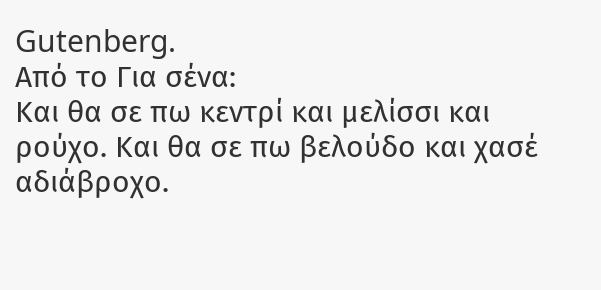Gutenberg.
Από το Για σένα:
Και θα σε πω κεντρί και μελίσσι και ρούχο. Και θα σε πω βελούδο και χασέ αδιάβροχο.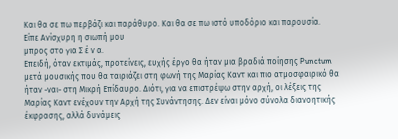Και θα σε πω περβάζι και παράθυρο. Και θα σε πω ιστό υποδόριο και παρουσία.
Είπε Ανίσχυρη η σιωπή μου
μπρος στο για Σ έ ν α.
Επειδή, όταν εκτιμάς, προτείνεις, ευχής έργο θα ήταν μια βραδιά ποίησης Punctum μετά μουσικής που θα ταιριάζει στη φωνή της Μαρίας Καντ και πιο ατμοσφαιρικό θα ήταν -ναι- στη Μικρή Επίδαυρο. Διότι, για να επιστρέψω στην αρχή, οι λέξεις της Μαρίας Καντ ενέχουν την Αρχή της Συνάντησης. Δεν είναι μόνο σύνολα διανοητικής έκφρασης, αλλά δυνάμεις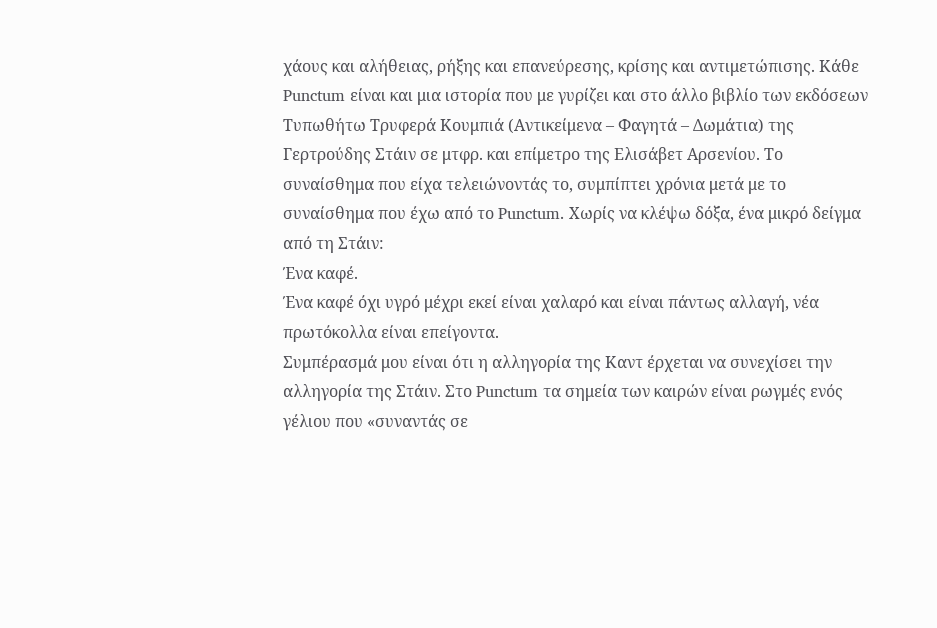χάους και αλήθειας, ρήξης και επανεύρεσης, κρίσης και αντιμετώπισης. Κάθε Punctum είναι και μια ιστορία που με γυρίζει και στο άλλο βιβλίο των εκδόσεων Τυπωθήτω Τρυφερά Κουμπιά (Αντικείμενα – Φαγητά – Δωμάτια) της Γερτρούδης Στάιν σε μτφρ. και επίμετρο της Ελισάβετ Αρσενίου. Το συναίσθημα που είχα τελειώνοντάς το, συμπίπτει χρόνια μετά με το συναίσθημα που έχω από το Punctum. Χωρίς να κλέψω δόξα, ένα μικρό δείγμα από τη Στάιν:
Ένα καφέ.
Ένα καφέ όχι υγρό μέχρι εκεί είναι χαλαρό και είναι πάντως αλλαγή, νέα πρωτόκολλα είναι επείγοντα.
Συμπέρασμά μου είναι ότι η αλληγορία της Καντ έρχεται να συνεχίσει την αλληγορία της Στάιν. Στο Punctum τα σημεία των καιρών είναι ρωγμές ενός γέλιου που «συναντάς σε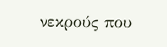νεκρούς που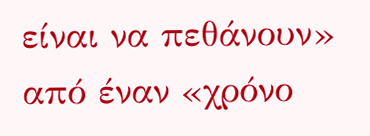είναι να πεθάνουν» από έναν «χρόνο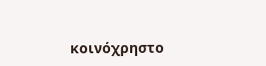κοινόχρηστο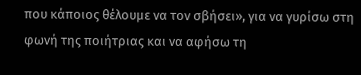που κάποιος θέλουμε να τον σβήσει», για να γυρίσω στη φωνή της ποιήτριας και να αφήσω τη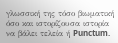γλωσσική της τόσο βιωματική όσο και ιστορίζουσα ιστορία να βάλει τελεία ή Punctum.